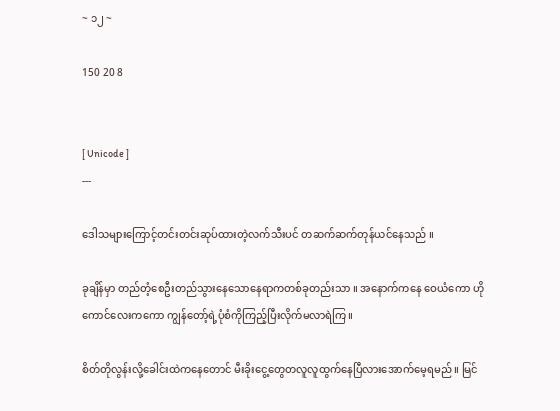~ ၁၂ ~

150 20 8


[ Unicode ]
---

ဒေါသများကြောင့်တင်းတင်းဆုပ်ထားတဲ့လက်သီးပင် တဆက်ဆက်တုန်ယင်နေသည် ။

ခုချိန်မှာ တည်တံ့စေဦးတည်သွားနေသောနေရာကတစ်ခုတည်းသာ ။ အနောက်ကနေ ဝေယံကော ဟိုကောင်လေးကကော ကျွန်တော့်ရဲ့ပုံစံကိုကြည့်ပြီးလိုက်မလာရဲကြ ။

စိတ်တိုလွန်းလို့ခေါင်းထဲကနေတောင် မီးခိုးငွေ့တွေတလူလူထွက်နေပြီလားအောက်မေ့ရမည် ။ မြင်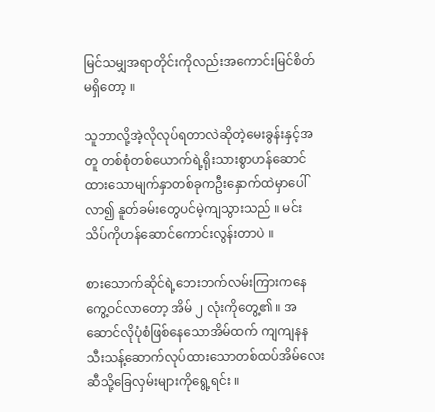မြင်သမျှအရာတိုင်းကိုလည်းအကောင်းမြင်စိတ်မရှိတော့ ။

သူဘာလို့အဲ့လိုလုပ်ရတာလဲဆိုတဲ့မေးခွန်းနှင့်အတူ တစ်စုံတစ်ယောက်ရဲ့ရိုးသားစွာဟန်ဆောင်ထားသောမျက်နှာတစ်ခုကဦးနှောက်ထဲမှာပေါ်လာ၍ နူတ်ခမ်းတွေပင်မဲ့ကျသွားသည် ။ မင်းသိပ်ကိုဟန်ဆောင်ကောင်းလွန်းတာပဲ ။

စားသောက်ဆိုင်ရဲ့ဘေးဘက်လမ်းကြားကနေကွေ့ဝင်လာတော့ အိမ် ၂ လုံးကိုတွေ့၏ ။ အဆောင်လိုပုံစံဖြစ်နေသောအိမ်ထက် ကျကျနနသီးသန့်ဆောက်လုပ်ထားသောတစ်ထပ်အိမ်လေးဆီသို့ခြေလှမ်းများကိုရွေ့ရင်း ။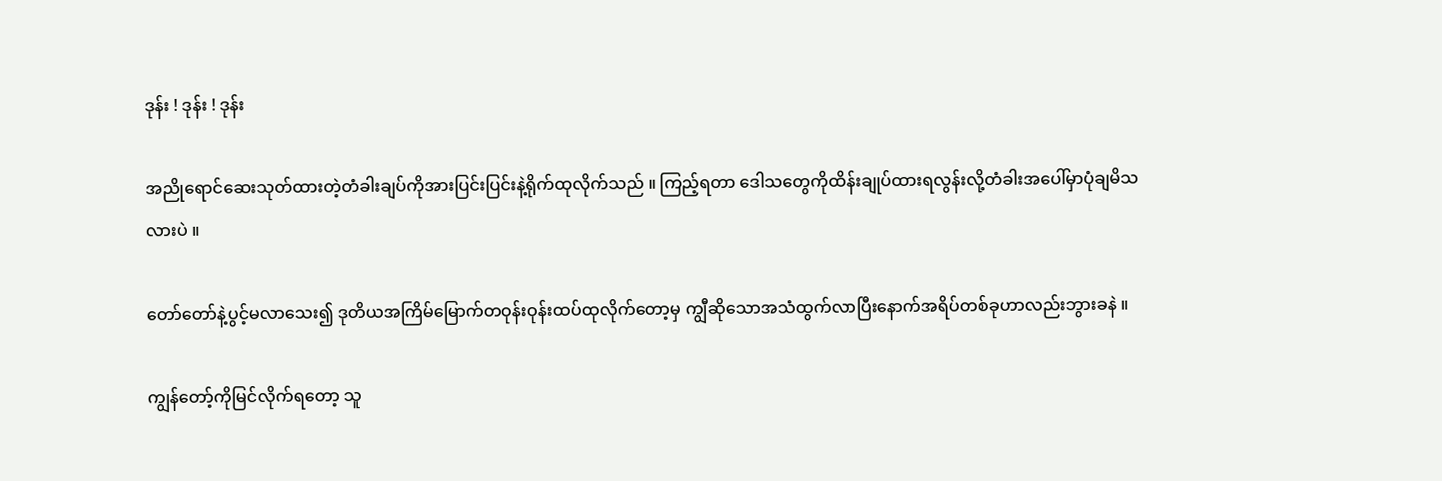ဒုန်း ! ဒုန်း ! ဒုန်း

အညိုရောင်ဆေးသုတ်ထားတဲ့တံခါးချပ်ကိုအားပြင်းပြင်းနဲ့ရိုက်ထုလိုက်သည် ။ ကြည့်ရတာ ဒေါသတွေကိုထိန်းချုပ်ထားရလွန်းလို့တံခါးအပေါ်မှာပုံချမိသလားပဲ ။

တော်တော်နဲ့ပွင့်မလာသေး၍ ဒုတိယအကြိမ်မြောက်တဝုန်းဝုန်းထပ်ထုလိုက်တော့မှ ကျွီဆိုသောအသံထွက်လာပြီးနောက်အရိပ်တစ်ခုဟာလည်းဘွားခနဲ ။

ကျွန်တော့်ကိုမြင်လိုက်ရတော့ သူ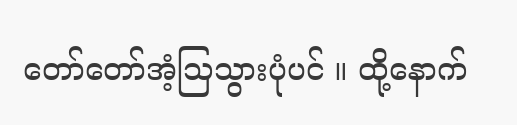တော်တော်အံ့သြသွားပုံပင် ။ ထို့နောက်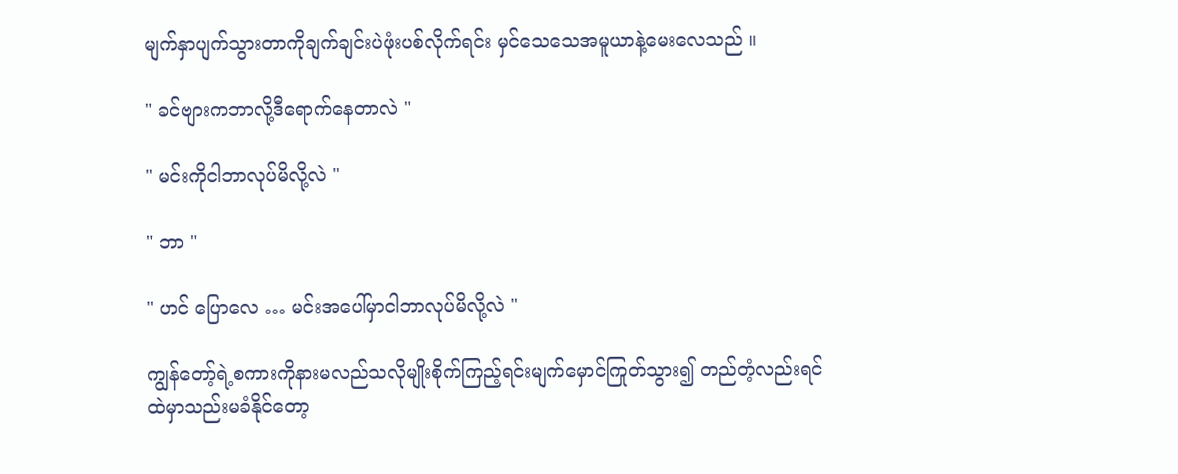မျက်နှာပျက်သွားတာကိုချက်ချင်းပဲဖုံးပစ်လိုက်ရင်း မှင်သေသေအမူယာနဲ့မေးလေသည် ။

" ခင်ဗျားကဘာလို့ဒီရောက်နေတာလဲ "

" မင်းကိုငါဘာလုပ်မိလို့လဲ "

" ဘာ "

" ဟင် ပြောလေ … မင်းအပေါ်မှာငါဘာလုပ်မိလို့လဲ "

ကျွန်တော့်ရဲ့စကားကိုနားမလည်သလိုမျိုးစိုက်ကြည့်ရင်းမျက်မှောင်ကြုတ်သွား၍ တည်တံ့လည်းရင်ထဲမှာသည်းမခံနိုင်တော့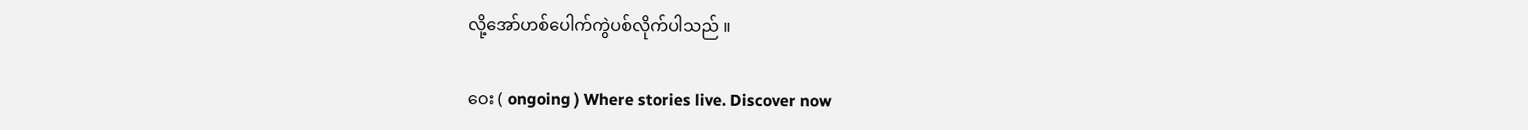လို့အော်ဟစ်ပေါက်ကွဲပစ်လိုက်ပါသည် ။

ဝေး ( ongoing ) Where stories live. Discover now